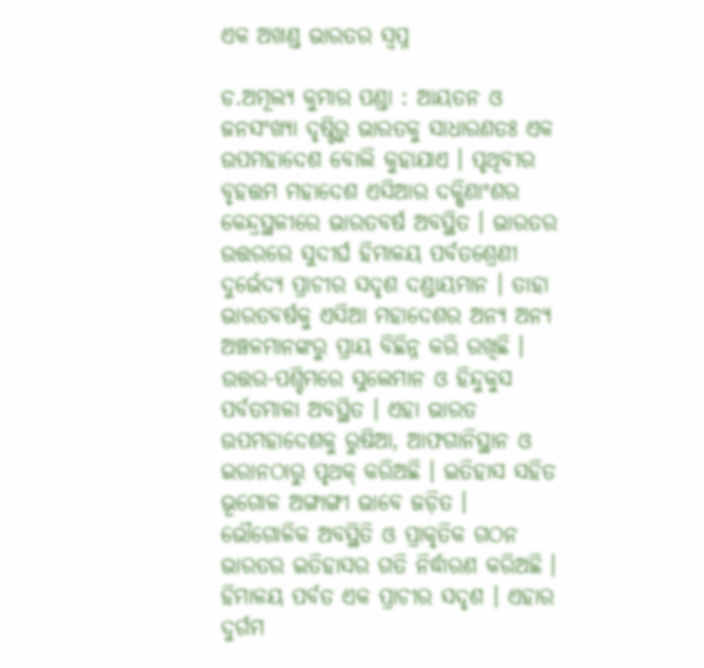ଏକ ଅଖଣ୍ଡ ଭାରତର ସ୍ୱପ୍ନ

ଡ.ଅମୂଲ୍ୟ କୁମାର ପଣ୍ଡା : ଆୟତନ ଓ ଜନସଂଖ୍ୟା ଦୃଷ୍ଟିରୁ ଭାରତକୁ ସାଧାରଣତଃ ଏକ ଉପମହାଦେଶ ବୋଲି କୁହାଯାଏ । ପୃଥିବୀର ବୃହତ୍ତମ ମହାଦେଶ ଏସିଆର ଦକ୍ଷିଣାଂଶର କେନ୍ଦ୍ରସ୍ଥଳୀରେ ଭାରତବର୍ଷ ଅବସ୍ଥିତ । ଭାରତର ଉତ୍ତରରେ ସୁଦୀର୍ଘ ହିମାଳୟ ପର୍ବତଶ୍ରେଣୀ ଦୁର୍ଭେଦ୍ୟ ପ୍ରାଚୀର ସଦୃଶ ଦଣ୍ଡାୟମାନ । ତାହା ଭାରତବର୍ଷକୁ ଏସିଆ ମହାଦେଶର ଅନ୍ୟ ଅନ୍ୟ ଅଞ୍ଚଳମାନଙ୍କରୁ ପ୍ରାୟ ବିଛିନ୍ନ କରି ରଖିଛି । ଉତ୍ତର-ପଶ୍ଚିମରେ ସୁଲେମାନ ଓ ହିନ୍ଦୁକୁସ ପର୍ବତମାଳା ଅବସ୍ଥିତ । ଏହା ଭାରତ ଉପମହାଦେଶକୁ ରୁଷିଆ, ଆଫଗାନିସ୍ଥାନ ଓ ଇରାନଠାରୁ ପୃଥକ୍‌ କରିଅଛି । ଇତିହାସ ସହିତ ଭୂଗୋଳ ଅଙ୍ଗାଙ୍ଗୀ ଭାବେ ଜଡ଼ିତ । ଭୌଗୋଳିକ ଅବସ୍ଥିତି ଓ ପ୍ରାକୃତିକ ଗଠନ ଭାରତର ଇତିହାସର ଗତି ନିର୍ଦ୍ଧାରଣ କରିଅଛି । ହିମାଳୟ ପର୍ବତ ଏକ ପ୍ରାଚୀର ସଦୃଶ । ଏହାର ଦୁର୍ଗମ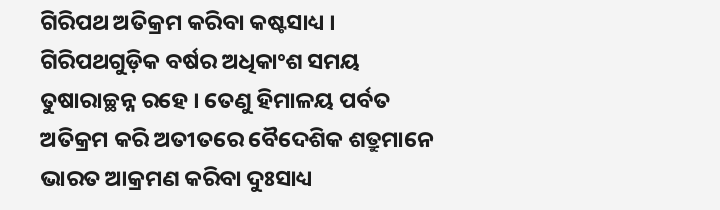ଗିରିପଥ ଅତିକ୍ରମ କରିବା କଷ୍ଟସାଧ୍ୟ । ଗିରିପଥଗୁଡ଼ିକ ବର୍ଷର ଅଧିକାଂଶ ସମୟ ତୁଷାରାଚ୍ଛନ୍ନ ରହେ । ତେଣୁ ହିମାଳୟ ପର୍ବତ ଅତିକ୍ରମ କରି ଅତୀତରେ ବୈଦେଶିକ ଶତ୍ରୁମାନେ ଭାରତ ଆକ୍ରମଣ କରିବା ଦୁଃସାଧ୍ୟ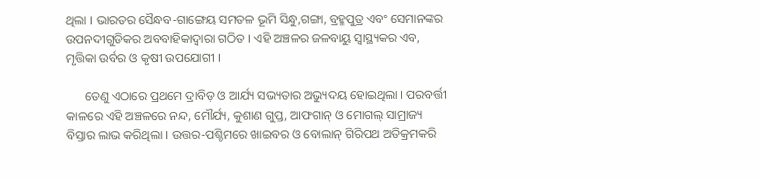ଥିଲା । ଭାରତର ସୈନ୍ଧବ-ଗାଙ୍ଗେୟ ସମତଳ ଭୂମି ସିନ୍ଧୁ,ଗଙ୍ଗା, ବ୍ରହ୍ମପୁତ୍ର ଏବଂ ସେମାନଙ୍କର ଉପନଦୀଗୁଡିକର ଅବବାହିକାଦ୍ୱାରା ଗଠିତ । ଏହି ଅଞ୍ଚଳର ଜଳବାୟୁ ସ୍ୱାସ୍ଥ୍ୟକର ଏବ, ମୃତ୍ତିକା ଉର୍ବର ଓ କୃଷୀ ଉପଯୋଗୀ ।

      ତେଣୁ ଏଠାରେ ପ୍ରଥମେ ଦ୍ରାବିଡ଼ ଓ ଆର୍ଯ୍ୟ ସଭ୍ୟତାର ଅଭ୍ୟୁଦୟ ହୋଇଥିଲା । ପରବର୍ତ୍ତୀ କାଳରେ ଏହି ଅଞ୍ଚଳରେ ନନ୍ଦ, ମୌର୍ଯ୍ୟ, କୁଶାଣ ଗୁପ୍ତ, ଆଫଗାନ୍‌ ଓ ମୋଗଲ୍‌ ସାମ୍ରାଜ୍ୟ ବିସ୍ତାର ଲାଭ କରିଥିଲା । ଉତ୍ତର-ପଶ୍ଚିମରେ ଖାଇବର ଓ ବୋଲାନ୍‌ ଗିରିପଥ ଅତିକ୍ରମକରି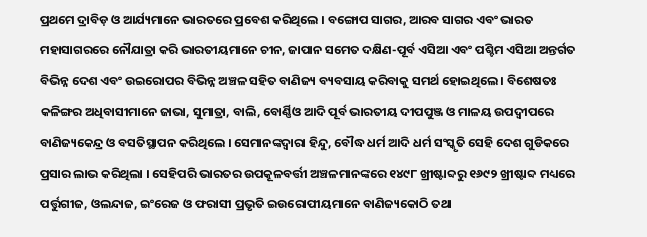ପ୍ରଥମେ ଦ୍ରାବିଡ଼ ଓ ଆର୍ଯ୍ୟମାନେ ଭାରତରେ ପ୍ରବେଶ କରିଥିଲେ । ବଙ୍ଗୋପ ସାଗର, ଆରବ ସାଗର ଏବଂ ଭାରତ ମହାସାଗରରେ ନୌଯାତ୍ରା କରି ଭାରତୀୟମାନେ ଚୀନ, ଜାପାନ ସମେତ ଦକ୍ଷିଣ-ପୂର୍ବ ଏସିଆ ଏବଂ ପଶ୍ଚିମ ଏସିଆ ଅନ୍ତର୍ଗତ ବିଭିନ୍ନ ଦେଶ ଏବଂ ଉଇରୋପର ବିଭିନ୍ନ ଅଞ୍ଚଳ ସହିତ ବାଣିଜ୍ୟ ବ୍ୟବସାୟ କରିବାକୁ ସମର୍ଥ ହୋଇଥିଲେ । ବିଶେଷତଃ କଳିଙ୍ଗର ଅଧିବାସୀମାନେ ଜାଭା, ସୁମାତ୍ରା, ବାଲି, ବୋର୍ଣ୍ଣିଓ ଆଦି ପୂର୍ବ ଭାରତୀୟ ଦୀପପୁଞ୍ଜ ଓ ମାଳୟ ଉପଦ୍ୱୀପରେ ବାଣିଜ୍ୟକେନ୍ଦ୍ର ଓ ବସତିସ୍ଥାପନ କରିଥିଲେ । ସେମାନଙ୍କଦ୍ୱାରା ହିନ୍ଦୁ, ବୌଦ୍ଧ ଧର୍ମ ଆଦି ଧର୍ମ ସଂସ୍କୃତି ସେହି ଦେଶ ଗୁଡିକରେ ପ୍ରସାର ଲାଭ କରିଥିଲା । ସେହିପରି ଭାରତର ଉପକୂଳବର୍ତ୍ତୀ ଅଞ୍ଚଳମାନଙ୍କରେ ୧୪୯୮ ଖ୍ରୀଷ୍ଟାବ୍ଦରୁ ୧୬୯୨ ଖ୍ରୀଷ୍ଟାବ୍ଦ ମଧ୍ୟରେ ପର୍ତ୍ତୁଗୀଜ, ଓଲନ୍ଦାଜ, ଇଂରେଜ ଓ ଫରାସୀ ପ୍ରଭୃତି ଇଉରୋପୀୟମାନେ ବାଣିଜ୍ୟକୋଠି ତଥା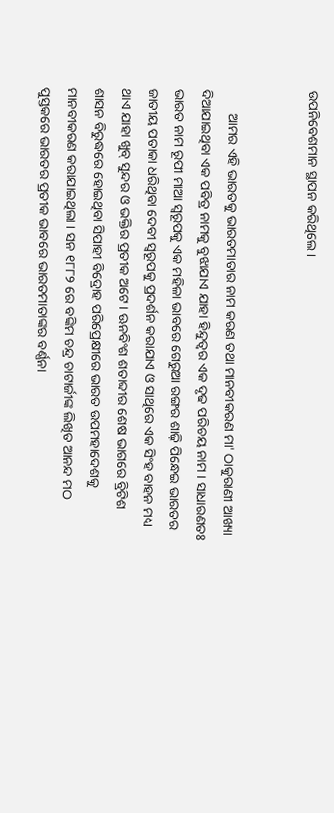ଉପନିବେଶମାନ ସ୍ଥାପନ କରିଥିଲେ ।


       ଆମର ଏହି ଭାରତକୁ ଭାରତମାତାର ନାମ କରଣ ତଥା ମାନବୀକରଣ ମା' ଠାକୁରାଣୀ ଆଖ୍ୟା ଦିଆଯାଇଥିବା ଏକ ପବିତ୍ର ନାମକୁ ବୁଝାଯାଏ ଯାହା ହିନ୍ଦୁତ୍ୱର ଏକ ଦୃଢ ପରିଚୟ ନାମ । ସାଧାରଣତଃ ଭାରତ ନାମ ରୂପୀ ମାଆ ସ୍ୱରୂପକୁ ଏକ ମହିଳା ଭାବରେ ଗେରୁଆ ରଙ୍ଗର ଶାଢ଼ି ପିନ୍ଧେଇ ଭାରତର ଜାତୀୟ ପତାକା ଧରିଥିବା ଦେବୀ ସ୍ୱରୂପକୁ ପ୍ରଦର୍ଶନ କରାଯାଏ ଓ ସାଥିରେ ଏକ ସିଂହ ବାହନ ମଧ୍ୟ ଥାଏ ଯାହା ଖୁବ୍‌ ସୁନ୍ଦର ଓ ଭକ୍ତିର ପ୍ରତୀକ ଅଟେ । ଊନବିଂଶ ଶତାବ୍ଦୀର ଶେଷ ଭାଗରେ ବ୍ରିଟିଶ ଶାସନ ବିରୁଦ୍ଧରେ ହୋଇଥିବା ସିପାହୀ ବିଦ୍ରୋହ ପରିପ୍ରେକ୍ଷୀରେ ଭାରତ ଉପମହାଦେଶକୁ ମାନବୀକରଣ କରାଯାଇଥିଲା । ସନ ୧୮୮୨ ରେ ବଙ୍କିମ ଚନ୍ଦ୍ର ଚାଟାର୍ଜୀଙ୍କ ଲିଖିତ ଆନନ୍ଦ ମଠ ପୁସ୍ତକରେ ଭାରତର ପ୍ରତୀକ ଭାବରେ ଭାରତମାତାଙ୍କର ବର୍ଣ୍ଣନା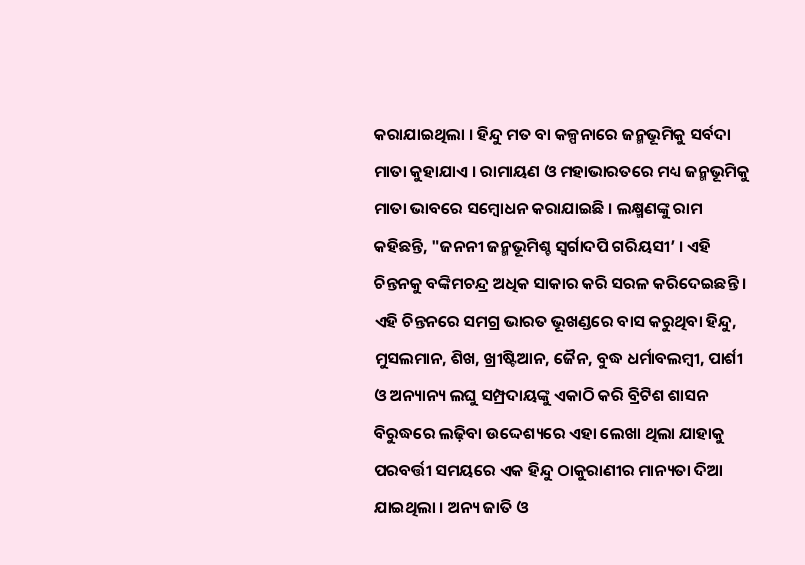କରାଯାଇଥିଲା । ହିନ୍ଦୁ ମତ ବା କଳ୍ପନାରେ ଜନ୍ମଭୂମିକୁ ସର୍ବଦା ମାତା କୁହାଯାଏ । ରାମାୟଣ ଓ ମହାଭାରତରେ ମଧ୍ୟ ଜନ୍ମଭୂମିକୁ ମାତା ଭାବରେ ସମ୍ବୋଧନ କରାଯାଇଛି । ଲକ୍ଷ୍ମଣଙ୍କୁ ରାମ କହିଛନ୍ତି, "ଜନନୀ ଜନ୍ମଭୂମିଶ୍ଚ ସ୍ୱର୍ଗାଦପି ଗରିୟସୀ’ । ଏହି ଚିନ୍ତନକୁ ବଙ୍କିମଚନ୍ଦ୍ର ଅଧିକ ସାକାର କରି ସରଳ କରିଦେଇଛନ୍ତି । ଏହି ଚିନ୍ତନରେ ସମଗ୍ର ଭାରତ ଭୂଖଣ୍ଡରେ ବାସ କରୁଥିବା ହିନ୍ଦୁ, ମୁସଲମାନ, ଶିଖ, ଖ୍ରୀଷ୍ଟିଆନ, ଜୈନ, ବୁଦ୍ଧ ଧର୍ମାବଲମ୍ବୀ, ପାର୍ଶୀ ଓ ଅନ୍ୟାନ୍ୟ ଲଘୁ ସମ୍ପ୍ରଦାୟଙ୍କୁ ଏକାଠି କରି ବ୍ରିଟିଶ ଶାସନ ବିରୁଦ୍ଧରେ ଲଢ଼ିବା ଉଦ୍ଦେଶ୍ୟରେ ଏହା ଲେଖା ଥିଲା ଯାହାକୁ ପରବର୍ତ୍ତୀ ସମୟରେ ଏକ ହିନ୍ଦୁ ଠାକୁରାଣୀର ମାନ୍ୟତା ଦିଆ ଯାଇଥିଲା । ଅନ୍ୟ ଜାତି ଓ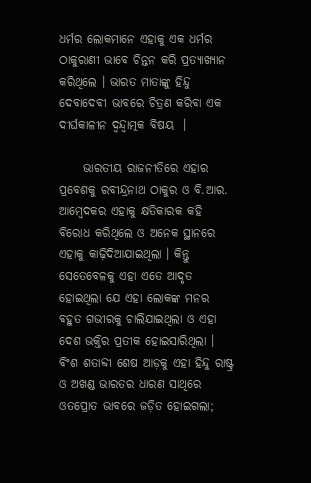ଧର୍ମର ଲୋକମାନେ ଏହାକୁ ଏକ ଧର୍ମର ଠାକୁରାଣୀ ଭାବେ ଚିନ୍ତନ କରି ପ୍ରତ୍ୟାଖ୍ୟାନ କରିଥିଲେ । ଭାରତ ମାତାଙ୍କୁ ହିନ୍ଦୁ ଦେବାଦେବୀ ଭାବରେ ଚିତ୍ରଣ କରିବା ଏକ ଦୀର୍ଘକାଳୀନ ଦ୍ୱନ୍ଦ୍ୱାତ୍ମକ ବିଷୟ  ।

     ଭାରତୀୟ ରାଜନୀତିରେ ଏହାର ପ୍ରବେଶକୁ ରବୀନ୍ଦ୍ରନାଥ ଠାକୁର ଓ ବି.ଆର. ଆମ୍ବେଦକର ଏହାକୁ କ୍ଷତିକାରକ କହି ବିରୋଧ କରିଥିଲେ ଓ ଅନେକ ସ୍ଥାନରେ ଏହାକୁ କାଢ଼ିଦିଆଯାଇଥିଲା । କିନ୍ତୁ ସେତେବେଳକୁ ଏହା ଏତେ ଆଦୃତ ହୋଇଥିଲା ଯେ ଏହା ଲୋକଙ୍କ ମନର ବହୁତ ଗଭୀରକୁ ଚାଲିଯାଇଥିଲା ଓ ଏହା ଦେଶ ଭକ୍ତିର ପ୍ରତୀକ ହୋଇସାରିଥିଲା । ବିଂଶ ଶତାବ୍ଦୀ ଶେଷ ଆଡ଼କୁ ଏହା ହିନ୍ଦୁ ରାଷ୍ଟ୍ର ଓ ଅଖଣ୍ଡ ଭାରତର ଧାରଣ ସାଥିରେ ଓତପ୍ରୋତ ଭାବରେ ଜଡ଼ିତ ହୋଇଗଲା;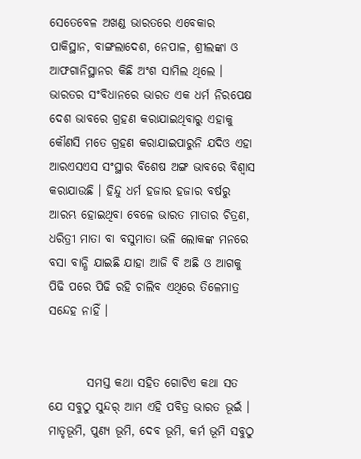ସେତେବେଳ ଅଖଣ୍ଡ ଭାରତରେ ଏବେକାର ପାକିସ୍ଥାନ, ବାଙ୍ଗଲାଦେଶ, ନେପାଳ, ଶ୍ରୀଲଙ୍କା ଓ ଆଫଗାନିସ୍ଥାନର କିଛି ଅଂଶ ସାମିଲ ଥିଲେ । ଭାରତର ସଂବିଧାନରେ ଭାରତ ଏକ ଧର୍ମ ନିରପେକ୍ଷ ଦେଶ ଭାବରେ ଗ୍ରହଣ କରାଯାଇଥିବାରୁ ଏହାକୁ କୌଣସି ମତେ ଗ୍ରହଣ କରାଯାଇପାରୁନି ଯଦିଓ ଏହା ଆରଏସଏସ ସଂସ୍ଥାର ବିଶେଷ ଅଙ୍ଗ ଭାବରେ ବିଶ୍ୱାସ କରାଯାଉଛି । ହିନ୍ଦୁ ଧର୍ମ ହଜାର ହଜାର ବର୍ଷରୁ ଆରମ୍ଭ ହୋଇଥିବା ବେଳେ ଭାରତ ମାତାର ଚିତ୍ରଣ, ଧରିତ୍ରୀ ମାତା ବା ବସୁମାତା ଭଳି ଲୋକଙ୍କ ମନରେ ବସା ବାନ୍ଧି ଯାଇଛି ଯାହା ଆଜି ବି ଅଛି ଓ ଆଗକୁ ପିଢି ପରେ ପିଢି ରହି ଚାଲିବ ଏଥିରେ ତିଳେମାତ୍ର ସନ୍ଦେହ ନାହିଁ ।


        ସମସ୍ତ କଥା ସହିତ ଗୋଟିଏ କଥା ସତ ଯେ ସବୁଠୁ ସୁନ୍ଦର୍‌ ଆମ ଏହି ପବିତ୍ର ଭାରତ ଭୂଇଁ । ମାତୃଭୂମି, ପୁଣ୍ୟ ଭୂମି, ଦେବ ଭୂମି, କର୍ମ ଭୂମି ସବୁଠୁ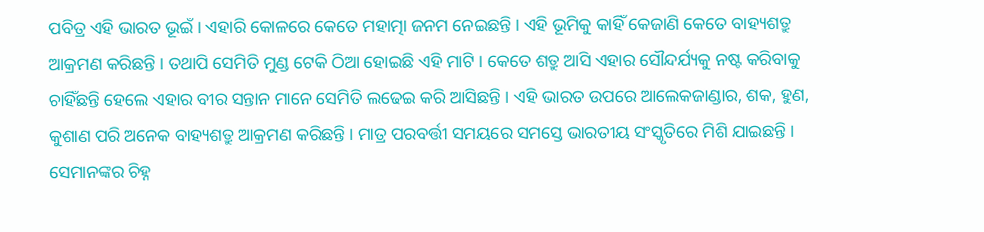ପବିତ୍ର ଏହି ଭାରତ ଭୂଇଁ । ଏହାରି କୋଳରେ କେତେ ମହାତ୍ମା ଜନମ ନେଇଛନ୍ତି । ଏହି ଭୂମିକୁ କାହିଁ କେଜାଣି କେତେ ବାହ୍ୟଶତ୍ରୁ ଆକ୍ରମଣ କରିଛନ୍ତି । ତଥାପି ସେମିତି ମୁଣ୍ଡ ଟେକି ଠିଆ ହୋଇଛି ଏହି ମାଟି । କେତେ ଶତ୍ରୁ ଆସି ଏହାର ସୌନ୍ଦର୍ଯ୍ୟକୁ ନଷ୍ଟ କରିବାକୁ ଚାହିଁଛନ୍ତି ହେଲେ ଏହାର ବୀର ସନ୍ତାନ ମାନେ ସେମିତି ଲଢେଇ କରି ଆସିଛନ୍ତି । ଏହି ଭାରତ ଉପରେ ଆଲେକଜାଣ୍ଡାର, ଶକ, ହୁଣ, କୁଶାଣ ପରି ଅନେକ ବାହ୍ୟଶତ୍ରୁ ଆକ୍ରମଣ କରିଛନ୍ତି । ମାତ୍ର ପରବର୍ତ୍ତୀ ସମୟରେ ସମସ୍ତେ ଭାରତୀୟ ସଂସ୍କୃତିରେ ମିଶି ଯାଇଛନ୍ତି । ସେମାନଙ୍କର ଚିହ୍ନ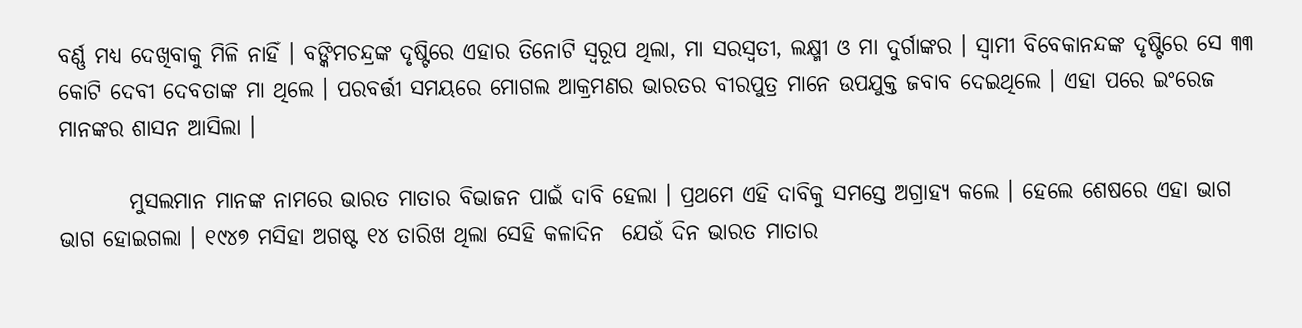ବର୍ଣ୍ଣ ମଧ୍ୟ ଦେଖିବାକୁ ମିଳି ନାହିଁ । ବଙ୍କିମଚନ୍ଦ୍ରଙ୍କ ଦୃଷ୍ଟିରେ ଏହାର ତିନୋଟି ସ୍ୱରୂପ ଥିଲା, ମା ସରସ୍ୱତୀ, ଲକ୍ଷ୍ମୀ ଓ ମା ଦୁର୍ଗାଙ୍କର । ସ୍ୱାମୀ ବିବେକାନନ୍ଦଙ୍କ ଦୃଷ୍ଟିରେ ସେ ୩୩ କୋଟି ଦେବୀ ଦେବତାଙ୍କ ମା ଥିଲେ । ପରବର୍ତ୍ତୀ ସମୟରେ ମୋଗଲ ଆକ୍ରମଣର ଭାରତର ବୀରପୁତ୍ର ମାନେ ଉପଯୁକ୍ତ ଜବାବ ଦେଇଥିଲେ । ଏହା ପରେ ଇଂରେଜ ମାନଙ୍କର ଶାସନ ଆସିଲା ।

        ମୁସଲମାନ ମାନଙ୍କ ନାମରେ ଭାରତ ମାତାର ବିଭାଜନ ପାଇଁ ଦାବି ହେଲା । ପ୍ରଥମେ ଏହି ଦାବିକୁ ସମସ୍ତେ ଅଗ୍ରାହ୍ୟ କଲେ । ହେଲେ ଶେଷରେ ଏହା ଭାଗ ଭାଗ ହୋଇଗଲା । ୧୯୪୭ ମସିହା ଅଗଷ୍ଟ ୧୪ ତାରିଖ ଥିଲା ସେହି କଳାଦିନ  ଯେଉଁ ଦିନ ଭାରତ ମାତାର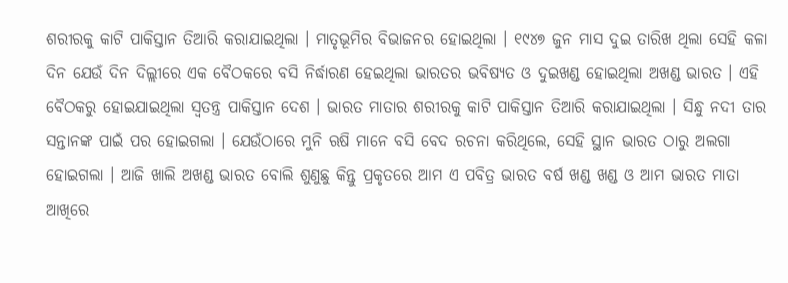ଶରୀରକୁ କାଟି ପାକିସ୍ତାନ ତିଆରି କରାଯାଇଥିଲା । ମାତୃଭୂମିର ବିଭାଜନର ହୋଇଥିଲା । ୧୯୪୭ ଜୁନ ମାସ ଦୁଇ ତାରିଖ ଥିଲା ସେହି କଳା ଦିନ ଯେଉଁ ଦିନ ଦିଲ୍ଲୀରେ ଏକ ବୈଠକରେ ବସି ନିର୍ଦ୍ଧାରଣ ହେଇଥିଲା ଭାରତର ଭବିଷ୍ୟତ ଓ ଦୁଇଖଣ୍ଡ ହୋଇଥିଲା ଅଖଣ୍ଡ ଭାରତ । ଏହି ବୈଠକରୁ ହୋଇଯାଇଥିଲା ସ୍ୱତନ୍ତ୍ର ପାକିସ୍ତାନ ଦେଶ । ଭାରତ ମାତାର ଶରୀରକୁ କାଟି ପାକିସ୍ତାନ ତିଆରି କରାଯାଇଥିଲା । ସିନ୍ଧୁ ନଦୀ ତାର ସନ୍ତାନଙ୍କ ପାଇଁ ପର ହୋଇଗଲା । ଯେଉଁଠାରେ ମୁନି ଋଷି ମାନେ ବସି ବେଦ ରଚନା କରିଥିଲେ, ସେହି ସ୍ଥାନ ଭାରତ ଠାରୁ ଅଲଗା ହୋଇଗଲା । ଆଜି ଖାଲି ଅଖଣ୍ଡ ଭାରତ ବୋଲି ଶୁଣୁଛୁ କିନ୍ତୁ ପ୍ରକୃତରେ ଆମ ଏ ପବିତ୍ର ଭାରତ ବର୍ଷ ଖଣ୍ଡ ଖଣ୍ଡ ଓ ଆମ ଭାରତ ମାତା ଆଖିରେ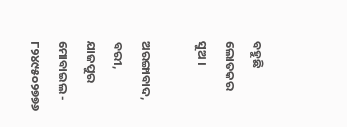ବହୁଛି ଲୋତକର ସୁଅ ।

ଅରଙ୍ଗାବାଦ, ବରୀ, ଯାଜପୁର
ମୋବାଇଲ - ୮୨୪୯୫୦୨୭୭୬